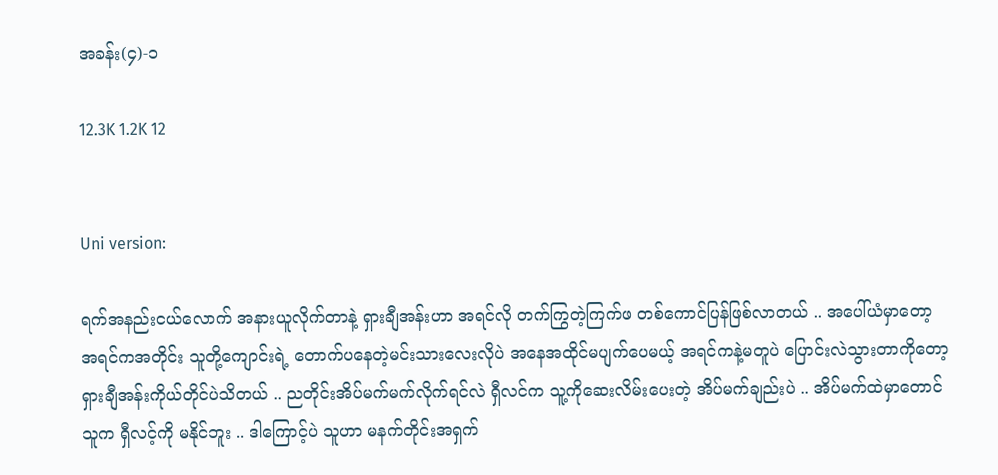အခန်း(၄)-၁

12.3K 1.2K 12


Uni version:

ရက်အနည်းငယ်လောက် အနားယူလိုက်တာနဲ့ ရှားချီအန်းဟာ အရင်လို တက်ကြွတဲ့ကြက်ဖ တစ်ကောင်ပြန်ဖြစ်လာတယ် .. အပေါ်ယံမှာတော့ အရင်ကအတိုင်း သူတို့ကျောင်းရဲ့ တောက်ပနေတဲ့မင်းသားလေးလိုပဲ အနေအထိုင်မပျက်ပေမယ့် အရင်ကနဲ့မတူပဲ ပြောင်းလဲသွားတာကိုတော့ ရှားချီအန်းကိုယ်တိုင်ပဲသိတယ် .. ညတိုင်းအိပ်မက်မက်လိုက်ရင်လဲ ရှီလင်က သူ့ကိုဆေးလိမ်းပေးတဲ့ အိပ်မက်ချည်းပဲ .. အိပ်မက်ထဲမှာတောင် သူက ရှီလင့်ကို မနိုင်ဘူး .. ဒါကြောင့်ပဲ သူဟာ မနက်တိုင်းအရှက်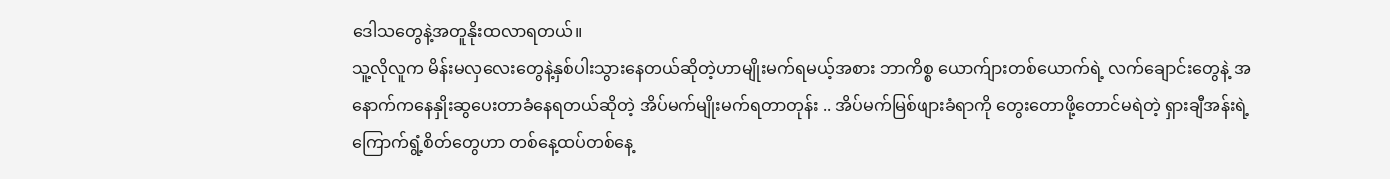ဒေါသတွေနဲ့အတူနိုးထလာရတယ်။
သူ့လိုလူက မိန်းမလှလေးတွေနဲ့နှစ်ပါးသွားနေတယ်ဆိုတဲ့ဟာမျိုးမက်ရမယ့်အစား ဘာကိစ္စ ယောက်ျားတစ်ယောက်ရဲ့ လက်ချောင်းတွေနဲ့ အနောက်ကနေနှိုးဆွပေးတာခံနေရတယ်ဆိုတဲ့ အိပ်မက်မျိုးမက်ရတာတုန်း .. အိပ်မက်မြစ်ဖျားခံရာကို တွေးတောဖို့တောင်မရဲတဲ့ ရှားချီအန်းရဲ့ ကြောက်ရွံ့စိတ်တွေဟာ တစ်နေ့ထပ်တစ်နေ့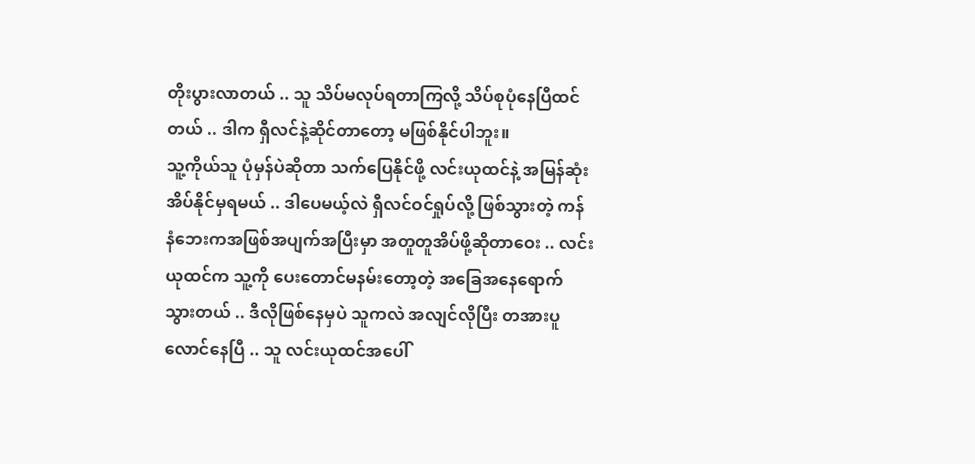တိုးပွားလာတယ် .. သူ သိပ်မလုပ်ရတာကြလို့ သိပ်စုပုံနေပြီထင်တယ် .. ဒါက ရှီလင်နဲ့ဆိုင်တာတော့ မဖြစ်နိုင်ပါဘူး။
သူ့ကိုယ်သူ ပုံမှန်ပဲဆိုတာ သက်ပြေနိုင်ဖို့ လင်းယုထင်နဲ့ အမြန်ဆုံးအိပ်နိုင်မှရမယ် .. ဒါပေမယ့်လဲ ရှီလင်ဝင်ရှုပ်လို့ ဖြစ်သွားတဲ့ ကန်နံဘေးကအဖြစ်အပျက်အပြီးမှာ အတူတူအိပ်ဖို့ဆိုတာဝေး .. လင်းယုထင်က သူ့ကို ပေးတောင်မနမ်းတော့တဲ့ အခြေအနေရောက်သွားတယ် .. ဒီလိုဖြစ်နေမှပဲ သူကလဲ အလျင်လိုပြီး တအားပူလောင်နေပြီ .. သူ လင်းယုထင်အပေါ်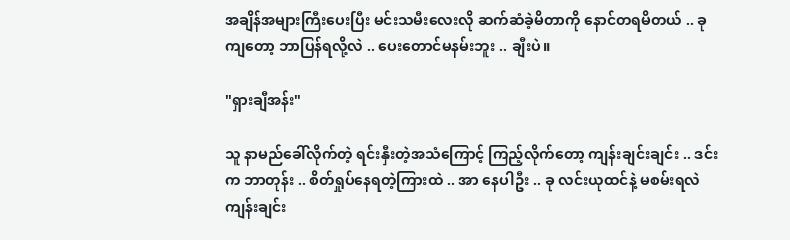အချိန်အများကြီးပေးပြီး မင်းသမီးလေးလို ဆက်ဆံခဲ့မိတာကို နောင်တရမိတယ် .. ခုကျတော့ ဘာပြန်ရလို့လဲ .. ပေးတောင်မနမ်းဘူး .. ချီးပဲ။

"ရှားချီအန်း"

သူ နာမည်ခေါ်လိုက်တဲ့ ရင်းနှီးတဲ့အသံကြောင့် ကြည့်လိုက်တော့ ကျန်းချင်းချင်း .. ဒင်းက ဘာတုန်း .. စိတ်ရှုပ်နေရတဲ့ကြားထဲ .. အာ နေပါဦး .. ခု လင်းယုထင်နဲ့ မစမ်းရလဲ ကျန်းချင်း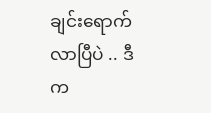ချင်းရောက်လာပြီပဲ .. ဒီက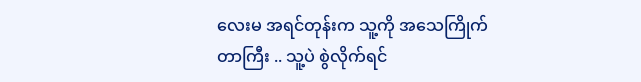လေးမ အရင်တုန်းက သူ့ကို အသေကြိုက်တာကြီး .. သူ့ပဲ စွဲလိုက်ရင်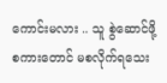ကောင်းမလား .. သူ စွဲဆောင်ဖို့ စကားတောင် မစလိုက်ရသေး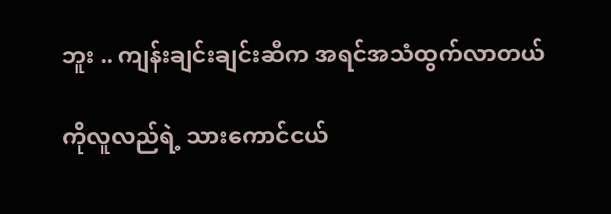ဘူး .. ကျန်းချင်းချင်းဆီက အရင်အသံထွက်လာတယ်

ကိုလူလည်ရဲ့ သားကောင်ငယ်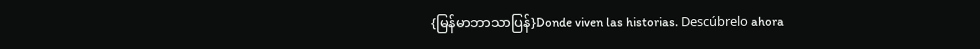{မြန်မာဘာသာပြန်}Donde viven las historias. Descúbrelo ahora